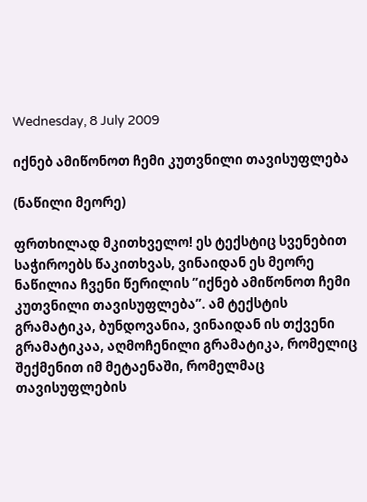Wednesday, 8 July 2009

იქნებ ამიწონოთ ჩემი კუთვნილი თავისუფლება

(ნაწილი მეორე)

ფრთხილად მკითხველო! ეს ტექსტიც სვენებით საჭიროებს წაკითხვას, ვინაიდან ეს მეორე ნაწილია ჩვენი წერილის ”იქნებ ამიწონოთ ჩემი კუთვნილი თავისუფლება”. ამ ტექსტის გრამატიკა, ბუნდოვანია, ვინაიდან ის თქვენი გრამატიკაა, აღმოჩენილი გრამატიკა, რომელიც შექმენით იმ მეტაენაში, რომელმაც თავისუფლების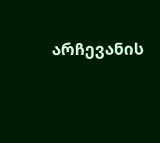არჩევანის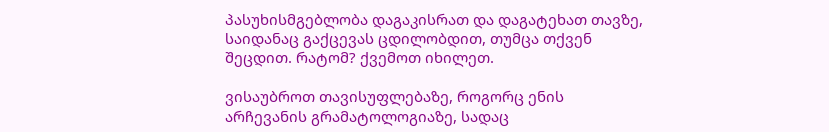პასუხისმგებლობა დაგაკისრათ და დაგატეხათ თავზე, საიდანაც გაქცევას ცდილობდით, თუმცა თქვენ შეცდით. რატომ? ქვემოთ იხილეთ.

ვისაუბროთ თავისუფლებაზე, როგორც ენის არჩევანის გრამატოლოგიაზე, სადაც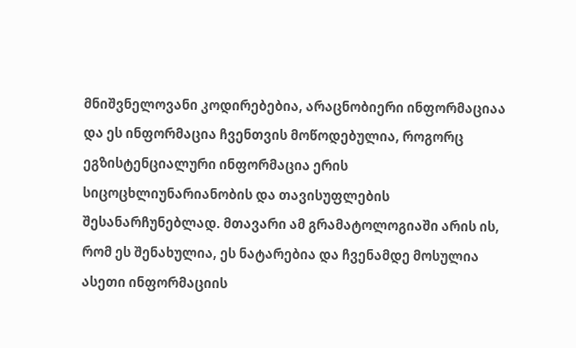მნიშვნელოვანი კოდირებებია, არაცნობიერი ინფორმაციაა და ეს ინფორმაცია ჩვენთვის მოწოდებულია, როგორც ეგზისტენციალური ინფორმაცია ერის სიცოცხლიუნარიანობის და თავისუფლების შესანარჩუნებლად. მთავარი ამ გრამატოლოგიაში არის ის, რომ ეს შენახულია, ეს ნატარებია და ჩვენამდე მოსულია ასეთი ინფორმაციის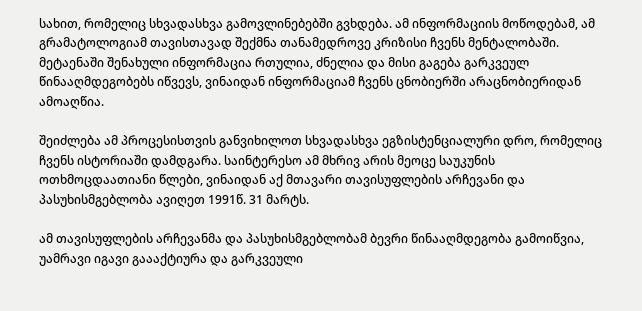სახით, რომელიც სხვადასხვა გამოვლინებებში გვხდება. ამ ინფორმაციის მოწოდებამ, ამ გრამატოლოგიამ თავისთავად შექმნა თანამედროვე კრიზისი ჩვენს მენტალობაში. მეტაენაში შენახული ინფორმაცია რთულია, ძნელია და მისი გაგება გარკვეულ წინააღმდეგობებს იწვევს, ვინაიდან ინფორმაციამ ჩვენს ცნობიერში არაცნობიერიდან ამოაღწია.

შეიძლება ამ პროცესისთვის განვიხილოთ სხვადასხვა ეგზისტენციალური დრო, რომელიც ჩვენს ისტორიაში დამდგარა. საინტერესო ამ მხრივ არის მეოცე საუკუნის ოთხმოცდაათიანი წლები, ვინაიდან აქ მთავარი თავისუფლების არჩევანი და პასუხისმგებლობა ავიღეთ 1991წ. 31 მარტს.

ამ თავისუფლების არჩევანმა და პასუხისმგებლობამ ბევრი წინააღმდეგობა გამოიწვია, უამრავი იგავი გაააქტიურა და გარკვეული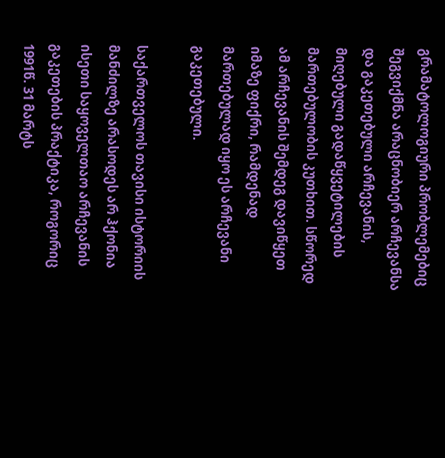გრამატოლოგიური პრობლემებიც შეგვიქმნა არაცნობიერ არჩევანსა და გაკეთებული არჩევანის, მიღებული გადაწყვეტილების მართებულობის კუთხით. სწორედ ამ არჩევანის შემდეგ დავიწყეთ იმაზე ფიქრი, რამდენად მართებულად იყო ეს არჩევანი გაკეთებული.

საქართველოს თავისი ისტორიის მანძილზე არასოდეს არ ჰქონია ისეთი საყოველთაო არჩევანის გაკეთების პრაქტიკა, როგორიც 1991წ. 31 მარტს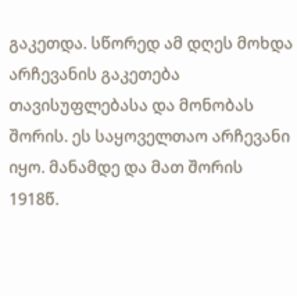გაკეთდა. სწორედ ამ დღეს მოხდა არჩევანის გაკეთება თავისუფლებასა და მონობას შორის. ეს საყოველთაო არჩევანი იყო. მანამდე და მათ შორის 1918წ.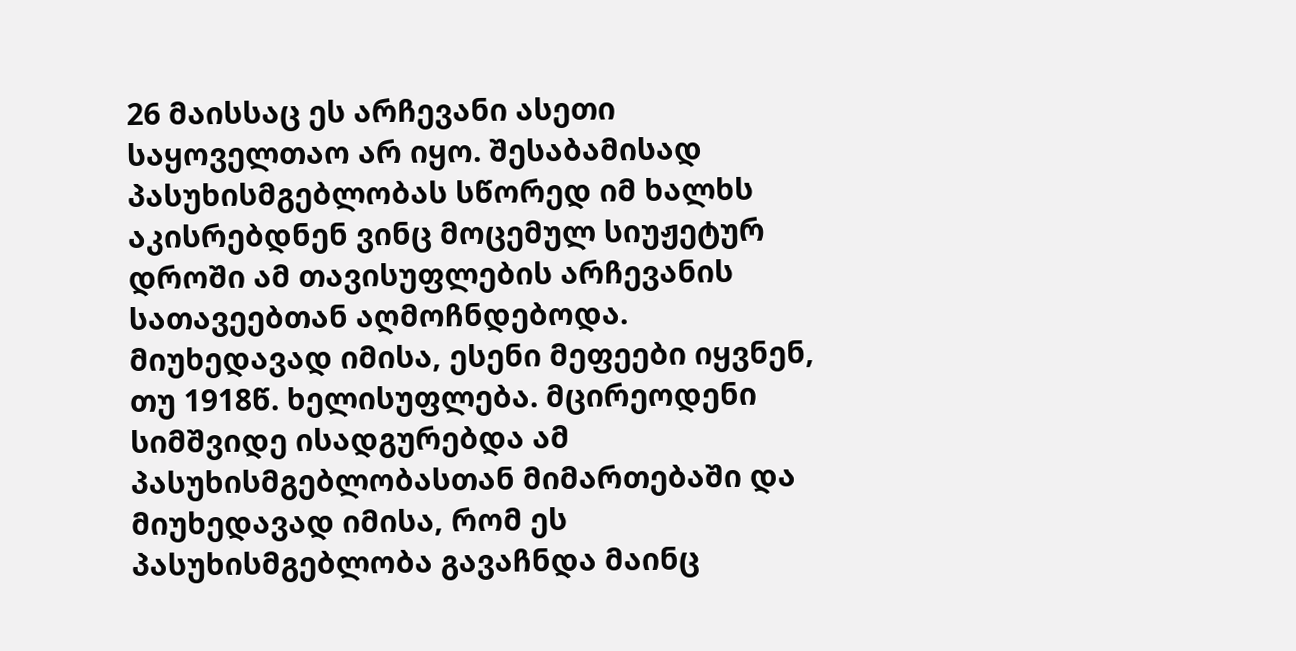26 მაისსაც ეს არჩევანი ასეთი საყოველთაო არ იყო. შესაბამისად პასუხისმგებლობას სწორედ იმ ხალხს აკისრებდნენ ვინც მოცემულ სიუჟეტურ დროში ამ თავისუფლების არჩევანის სათავეებთან აღმოჩნდებოდა. მიუხედავად იმისა, ესენი მეფეები იყვნენ, თუ 1918წ. ხელისუფლება. მცირეოდენი სიმშვიდე ისადგურებდა ამ პასუხისმგებლობასთან მიმართებაში და მიუხედავად იმისა, რომ ეს პასუხისმგებლობა გავაჩნდა მაინც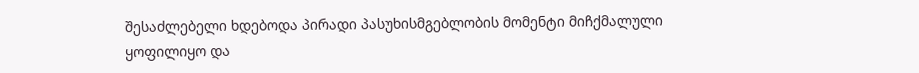შესაძლებელი ხდებოდა პირადი პასუხისმგებლობის მომენტი მიჩქმალული ყოფილიყო და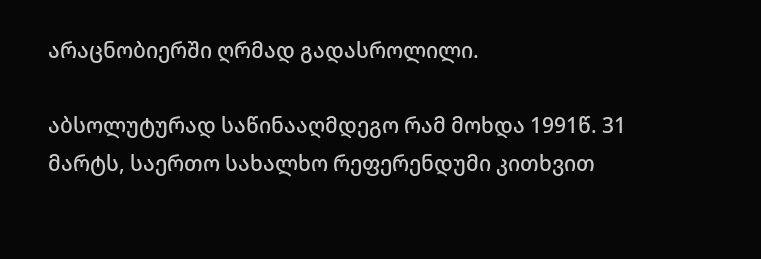არაცნობიერში ღრმად გადასროლილი.

აბსოლუტურად საწინააღმდეგო რამ მოხდა 1991წ. 31 მარტს, საერთო სახალხო რეფერენდუმი კითხვით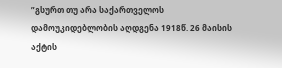”გსურთ თუ არა საქართველოს დამოუკიდებლობის აღდგენა 1918წ. 26 მაისის აქტის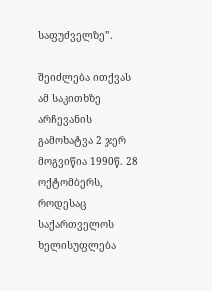საფუძველზე”.

შეიძლება ითქვას ამ საკითხზე არჩევანის გამოხატვა 2 ჯერ მოგვიწია 1990წ. 28 ოქტომბერს, როდესაც საქართველოს ხელისუფლება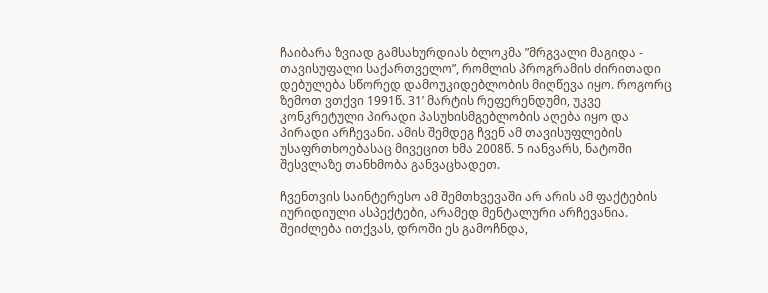ჩაიბარა ზვიად გამსახურდიას ბლოკმა ”მრგვალი მაგიდა - თავისუფალი საქართველო”, რომლის პროგრამის ძირითადი დებულება სწორედ დამოუკიდებლობის მიღწევა იყო. როგორც ზემოთ ვთქვი 1991წ. 31’ მარტის რეფერენდუმი, უკვე კონკრეტული პირადი პასუხისმგებლობის აღება იყო და პირადი არჩევანი. ამის შემდეგ ჩვენ ამ თავისუფლების უსაფრთხოებასაც მივეცით ხმა 2008წ. 5 იანვარს, ნატოში შესვლაზე თანხმობა განვაცხადეთ.

ჩვენთვის საინტერესო ამ შემთხვევაში არ არის ამ ფაქტების იურიდიული ასპექტები, არამედ მენტალური არჩევანია. შეიძლება ითქვას, დროში ეს გამოჩნდა,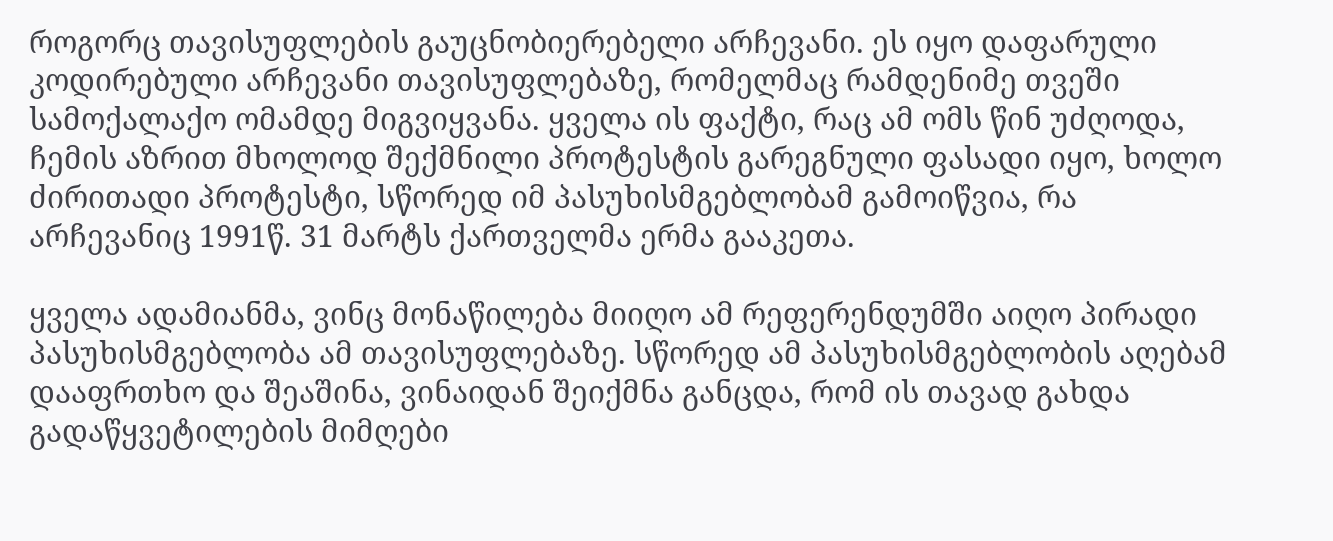როგორც თავისუფლების გაუცნობიერებელი არჩევანი. ეს იყო დაფარული კოდირებული არჩევანი თავისუფლებაზე, რომელმაც რამდენიმე თვეში სამოქალაქო ომამდე მიგვიყვანა. ყველა ის ფაქტი, რაც ამ ომს წინ უძღოდა, ჩემის აზრით მხოლოდ შექმნილი პროტესტის გარეგნული ფასადი იყო, ხოლო ძირითადი პროტესტი, სწორედ იმ პასუხისმგებლობამ გამოიწვია, რა არჩევანიც 1991წ. 31 მარტს ქართველმა ერმა გააკეთა.

ყველა ადამიანმა, ვინც მონაწილება მიიღო ამ რეფერენდუმში აიღო პირადი პასუხისმგებლობა ამ თავისუფლებაზე. სწორედ ამ პასუხისმგებლობის აღებამ დააფრთხო და შეაშინა, ვინაიდან შეიქმნა განცდა, რომ ის თავად გახდა გადაწყვეტილების მიმღები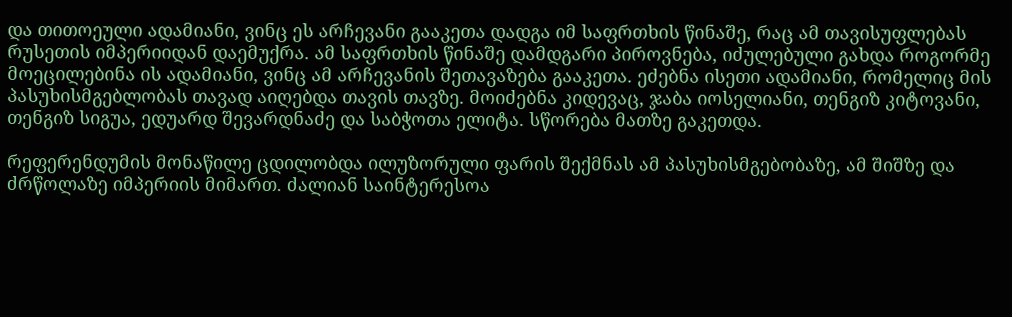და თითოეული ადამიანი, ვინც ეს არჩევანი გააკეთა დადგა იმ საფრთხის წინაშე, რაც ამ თავისუფლებას რუსეთის იმპერიიდან დაემუქრა. ამ საფრთხის წინაშე დამდგარი პიროვნება, იძულებული გახდა როგორმე მოეცილებინა ის ადამიანი, ვინც ამ არჩევანის შეთავაზება გააკეთა. ეძებნა ისეთი ადამიანი, რომელიც მის პასუხისმგებლობას თავად აიღებდა თავის თავზე. მოიძებნა კიდევაც, ჯაბა იოსელიანი, თენგიზ კიტოვანი, თენგიზ სიგუა, ედუარდ შევარდნაძე და საბჭოთა ელიტა. სწორება მათზე გაკეთდა.

რეფერენდუმის მონაწილე ცდილობდა ილუზორული ფარის შექმნას ამ პასუხისმგებობაზე, ამ შიშზე და ძრწოლაზე იმპერიის მიმართ. ძალიან საინტერესოა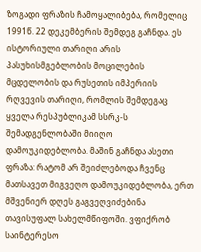ზოგადი ფრაზის ჩამოყალიბება, რომელიც 1991წ. 22 დეკემბერის შემდეგ გაჩნდა. ეს ისტორიული თარიღი არის პასუხისმგებლობის მოცილების მცდელობის და რუსეთის იმპერიის რღვევის თარიღი, რომლის შემდეგაც ყველა რესპუბლიკამ სსრკ-ს შემადგენლობაში მიიღო დამოუკიდებლობა. მაშინ გაჩნდა ასეთი ფრაზა: რატომ არ შეიძლებოდა ჩვენც მათსავეთ მიგვეღო დამოუკიდებლობა, ერთ მშვენიერ დღეს გაგვეღვიძებინა თავისუფალ სახელმწიფოში. ვფიქრობ საინტერესო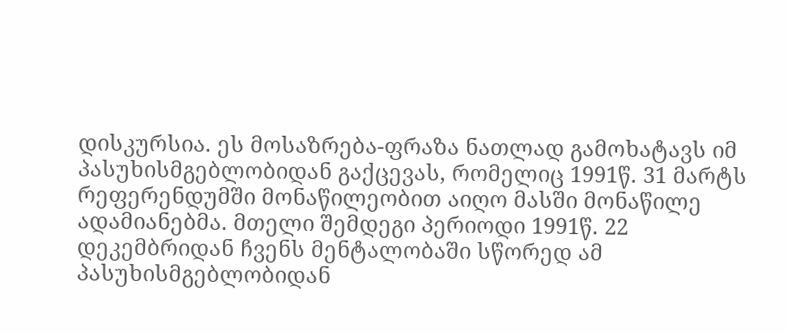დისკურსია. ეს მოსაზრება-ფრაზა ნათლად გამოხატავს იმ პასუხისმგებლობიდან გაქცევას, რომელიც 1991წ. 31 მარტს რეფერენდუმში მონაწილეობით აიღო მასში მონაწილე ადამიანებმა. მთელი შემდეგი პერიოდი 1991წ. 22 დეკემბრიდან ჩვენს მენტალობაში სწორედ ამ პასუხისმგებლობიდან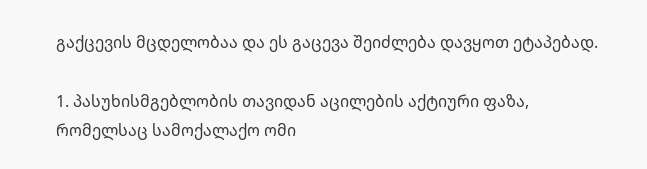გაქცევის მცდელობაა და ეს გაცევა შეიძლება დავყოთ ეტაპებად.

1. პასუხისმგებლობის თავიდან აცილების აქტიური ფაზა, რომელსაც სამოქალაქო ომი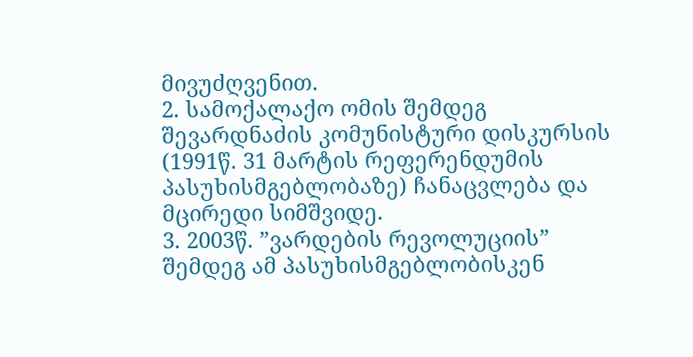მივუძღვენით.
2. სამოქალაქო ომის შემდეგ შევარდნაძის კომუნისტური დისკურსის (1991წ. 31 მარტის რეფერენდუმის პასუხისმგებლობაზე) ჩანაცვლება და მცირედი სიმშვიდე.
3. 2003წ. ”ვარდების რევოლუციის” შემდეგ ამ პასუხისმგებლობისკენ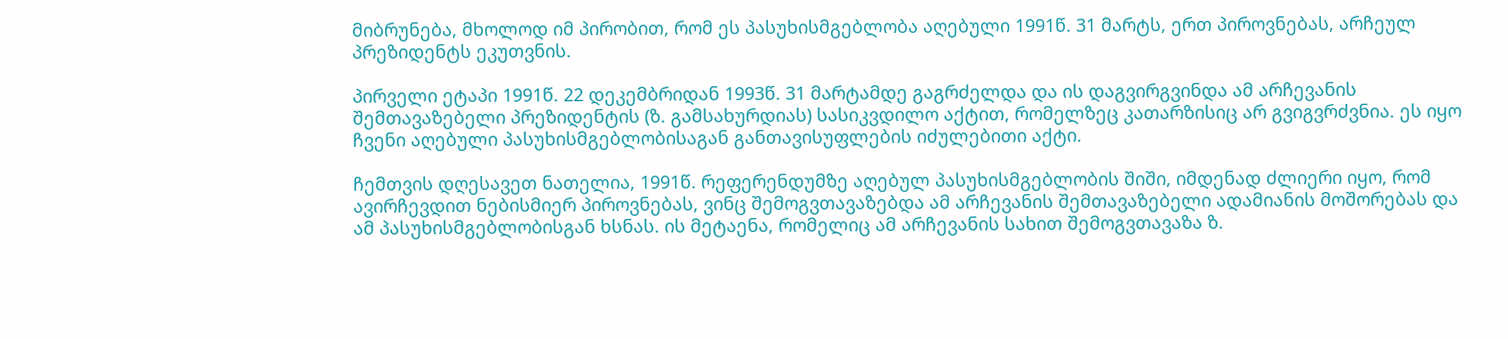მიბრუნება, მხოლოდ იმ პირობით, რომ ეს პასუხისმგებლობა აღებული 1991წ. 31 მარტს, ერთ პიროვნებას, არჩეულ პრეზიდენტს ეკუთვნის.

პირველი ეტაპი 1991წ. 22 დეკემბრიდან 1993წ. 31 მარტამდე გაგრძელდა და ის დაგვირგვინდა ამ არჩევანის შემთავაზებელი პრეზიდენტის (ზ. გამსახურდიას) სასიკვდილო აქტით, რომელზეც კათარზისიც არ გვიგვრძვნია. ეს იყო ჩვენი აღებული პასუხისმგებლობისაგან განთავისუფლების იძულებითი აქტი.

ჩემთვის დღესავეთ ნათელია, 1991წ. რეფერენდუმზე აღებულ პასუხისმგებლობის შიში, იმდენად ძლიერი იყო, რომ ავირჩევდით ნებისმიერ პიროვნებას, ვინც შემოგვთავაზებდა ამ არჩევანის შემთავაზებელი ადამიანის მოშორებას და ამ პასუხისმგებლობისგან ხსნას. ის მეტაენა, რომელიც ამ არჩევანის სახით შემოგვთავაზა ზ.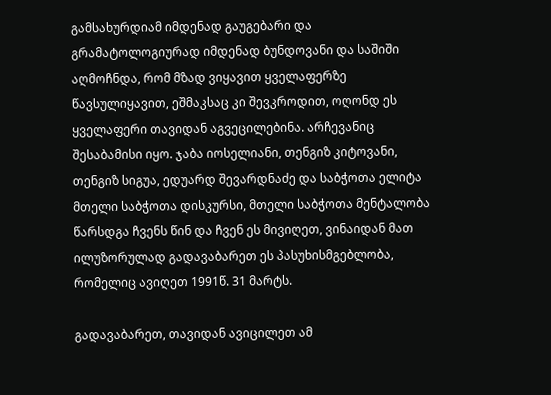გამსახურდიამ იმდენად გაუგებარი და გრამატოლოგიურად იმდენად ბუნდოვანი და საშიში აღმოჩნდა, რომ მზად ვიყავით ყველაფერზე წავსულიყავით, ეშმაკსაც კი შევკროდით, ოღონდ ეს ყველაფერი თავიდან აგვეცილებინა. არჩევანიც შესაბამისი იყო. ჯაბა იოსელიანი, თენგიზ კიტოვანი, თენგიზ სიგუა, ედუარდ შევარდნაძე და საბჭოთა ელიტა მთელი საბჭოთა დისკურსი, მთელი საბჭოთა მენტალობა წარსდგა ჩვენს წინ და ჩვენ ეს მივიღეთ, ვინაიდან მათ ილუზორულად გადავაბარეთ ეს პასუხისმგებლობა, რომელიც ავიღეთ 1991წ. 31 მარტს.

გადავაბარეთ, თავიდან ავიცილეთ ამ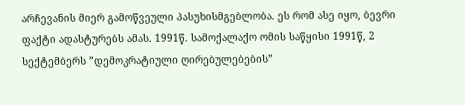არჩევანის მიერ გამოწვეული პასუხისმგებლობა. ეს რომ ასე იყო, ბევრი ფაქტი ადასტურებს ამას. 1991წ. სამოქალაქო ომის საწყისი 1991წ, 2 სექტემბერს ”დემოკრატიული ღირებულებების”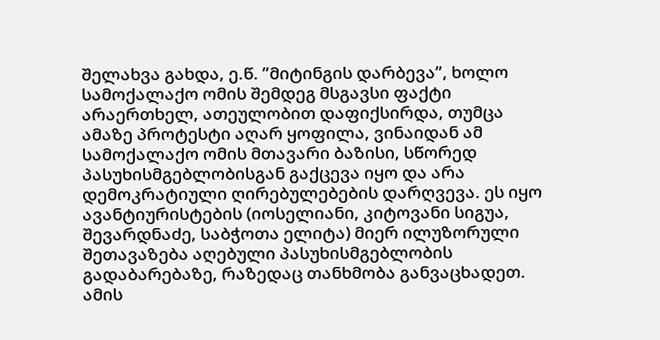შელახვა გახდა, ე.წ. ”მიტინგის დარბევა”, ხოლო სამოქალაქო ომის შემდეგ მსგავსი ფაქტი არაერთხელ, ათეულობით დაფიქსირდა, თუმცა ამაზე პროტესტი აღარ ყოფილა, ვინაიდან ამ სამოქალაქო ომის მთავარი ბაზისი, სწორედ პასუხისმგებლობისგან გაქცევა იყო და არა დემოკრატიული ღირებულებების დარღვევა. ეს იყო ავანტიურისტების (იოსელიანი, კიტოვანი სიგუა, შევარდნაძე, საბჭოთა ელიტა) მიერ ილუზორული შეთავაზება აღებული პასუხისმგებლობის გადაბარებაზე, რაზედაც თანხმობა განვაცხადეთ. ამის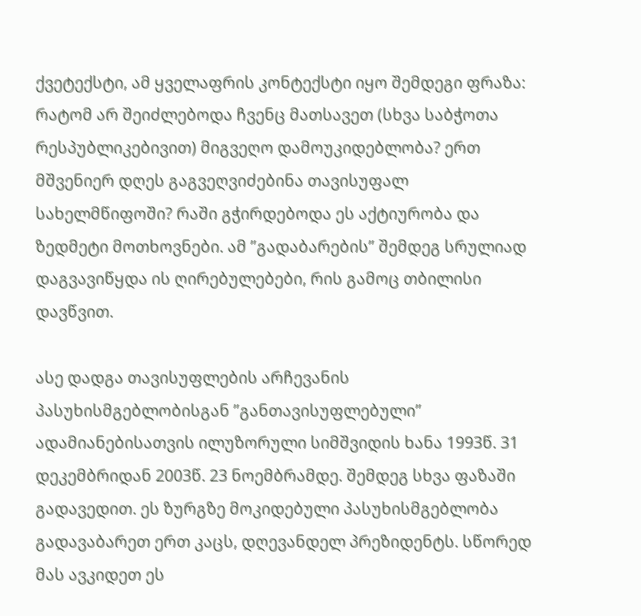ქვეტექსტი, ამ ყველაფრის კონტექსტი იყო შემდეგი ფრაზა: რატომ არ შეიძლებოდა ჩვენც მათსავეთ (სხვა საბჭოთა რესპუბლიკებივით) მიგვეღო დამოუკიდებლობა? ერთ მშვენიერ დღეს გაგვეღვიძებინა თავისუფალ სახელმწიფოში? რაში გჭირდებოდა ეს აქტიურობა და ზედმეტი მოთხოვნები. ამ ”გადაბარების” შემდეგ სრულიად დაგვავიწყდა ის ღირებულებები, რის გამოც თბილისი დავწვით.

ასე დადგა თავისუფლების არჩევანის პასუხისმგებლობისგან ”განთავისუფლებული” ადამიანებისათვის ილუზორული სიმშვიდის ხანა 1993წ. 31 დეკემბრიდან 2003წ. 23 ნოემბრამდე. შემდეგ სხვა ფაზაში გადავედით. ეს ზურგზე მოკიდებული პასუხისმგებლობა გადავაბარეთ ერთ კაცს, დღევანდელ პრეზიდენტს. სწორედ მას ავკიდეთ ეს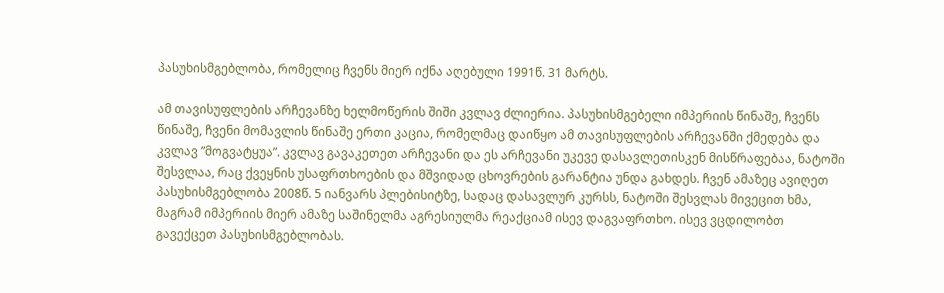პასუხისმგებლობა, რომელიც ჩვენს მიერ იქნა აღებული 1991წ. 31 მარტს.

ამ თავისუფლების არჩევანზე ხელმოწერის შიში კვლავ ძლიერია. პასუხისმგებელი იმპერიის წინაშე, ჩვენს წინაშე, ჩვენი მომავლის წინაშე ერთი კაცია, რომელმაც დაიწყო ამ თავისუფლების არჩევანში ქმედება და კვლავ ”მოგვატყუა”. კვლავ გავაკეთეთ არჩევანი და ეს არჩევანი უკევე დასავლეთისკენ მისწრაფებაა, ნატოში შესვლაა, რაც ქვეყნის უსაფრთხოების და მშვიდად ცხოვრების გარანტია უნდა გახდეს. ჩვენ ამაზეც ავიღეთ პასუხისმგებლობა 2008წ. 5 იანვარს პლებისიტზე, სადაც დასავლურ კურსს, ნატოში შესვლას მივეცით ხმა, მაგრამ იმპერიის მიერ ამაზე საშინელმა აგრესიულმა რეაქციამ ისევ დაგვაფრთხო. ისევ ვცდილობთ გავექცეთ პასუხისმგებლობას.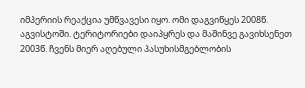იმპერიის რეაქცია უმწვავესი იყო. ომი დაგვიწყეს 2008წ. აგვისტოში. ტერიტორიები დაიპყრეს და მაშინვე გავიხსენეთ 2003წ. ჩვენს მიერ აღებული პასუხისმგებლობის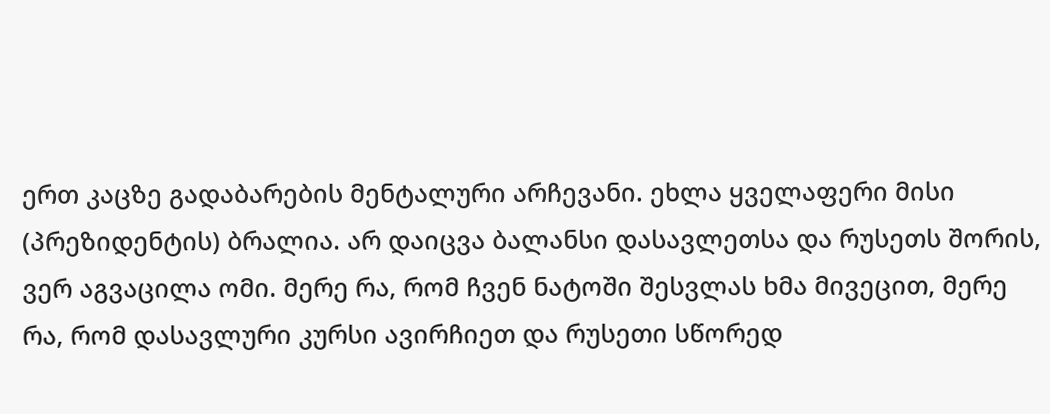ერთ კაცზე გადაბარების მენტალური არჩევანი. ეხლა ყველაფერი მისი (პრეზიდენტის) ბრალია. არ დაიცვა ბალანსი დასავლეთსა და რუსეთს შორის, ვერ აგვაცილა ომი. მერე რა, რომ ჩვენ ნატოში შესვლას ხმა მივეცით, მერე რა, რომ დასავლური კურსი ავირჩიეთ და რუსეთი სწორედ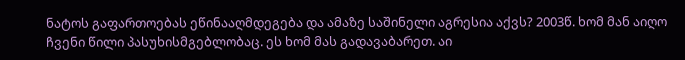ნატოს გაფართოებას ეწინააღმდეგება და ამაზე საშინელი აგრესია აქვს? 2003წ. ხომ მან აიღო ჩვენი წილი პასუხისმგებლობაც. ეს ხომ მას გადავაბარეთ. აი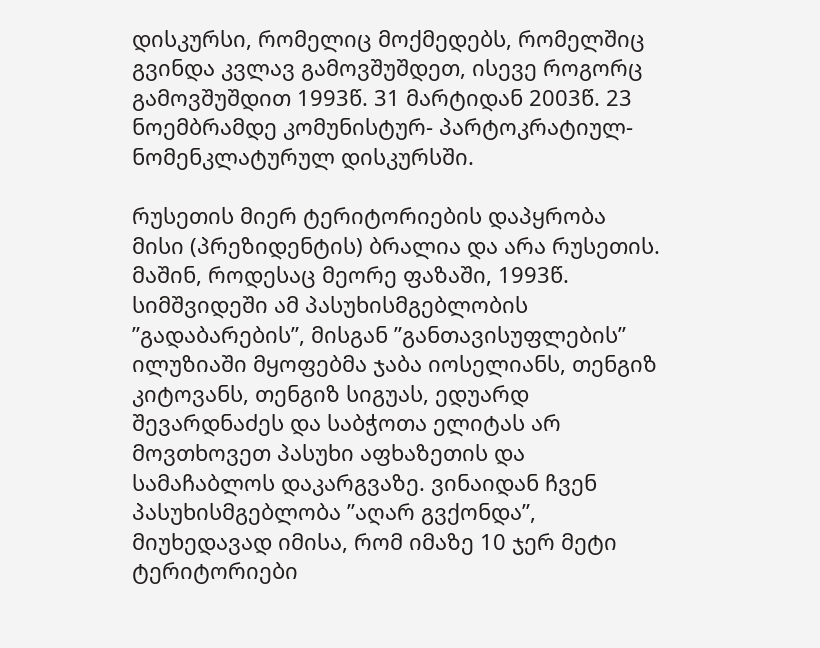დისკურსი, რომელიც მოქმედებს, რომელშიც გვინდა კვლავ გამოვშუშდეთ, ისევე როგორც გამოვშუშდით 1993წ. 31 მარტიდან 2003წ. 23 ნოემბრამდე კომუნისტურ- პარტოკრატიულ-ნომენკლატურულ დისკურსში.

რუსეთის მიერ ტერიტორიების დაპყრობა მისი (პრეზიდენტის) ბრალია და არა რუსეთის. მაშინ, როდესაც მეორე ფაზაში, 1993წ. სიმშვიდეში ამ პასუხისმგებლობის ”გადაბარების”, მისგან ”განთავისუფლების” ილუზიაში მყოფებმა ჯაბა იოსელიანს, თენგიზ კიტოვანს, თენგიზ სიგუას, ედუარდ შევარდნაძეს და საბჭოთა ელიტას არ მოვთხოვეთ პასუხი აფხაზეთის და სამაჩაბლოს დაკარგვაზე. ვინაიდან ჩვენ პასუხისმგებლობა ”აღარ გვქონდა”, მიუხედავად იმისა, რომ იმაზე 10 ჯერ მეტი ტერიტორიები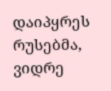დაიპყრეს რუსებმა, ვიდრე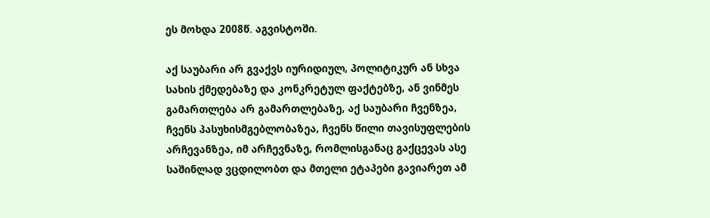ეს მოხდა 2008წ. აგვისტოში.

აქ საუბარი არ გვაქვს იურიდიულ, პოლიტიკურ ან სხვა სახის ქმედებაზე და კონკრეტულ ფაქტებზე, ან ვინმეს გამართლება არ გამართლებაზე, აქ საუბარი ჩვენზეა, ჩვენს პასუხისმგებლობაზეა, ჩვენს წილი თავისუფლების არჩევანზეა, იმ არჩევნაზე, რომლისგანაც გაქცევას ასე საშინლად ვცდილობთ და მთელი ეტაპები გავიარეთ ამ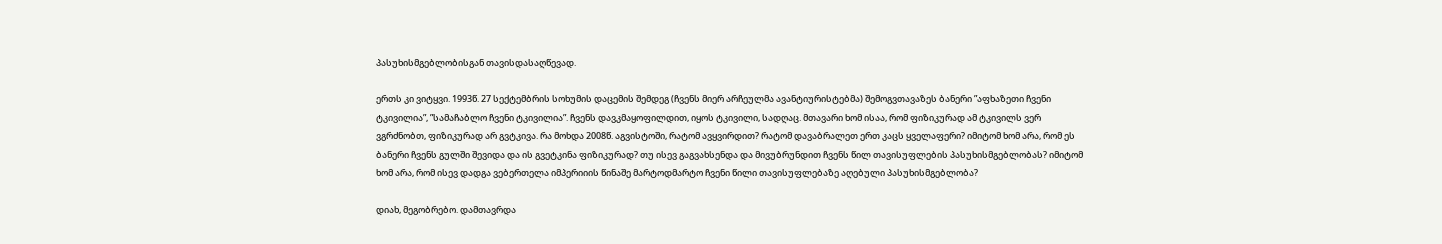პასუხისმგებლობისგან თავისდასაღწევად.

ერთს კი ვიტყვი. 1993წ. 27 სექტემბრის სოხუმის დაცემის შემდეგ (ჩვენს მიერ არჩეულმა ავანტიურისტებმა) შემოგვთავაზეს ბანერი ”აფხაზეთი ჩვენი ტკივილია”, ”სამაჩაბლო ჩვენი ტკივილია”. ჩვენს დავკმაყოფილდით, იყოს ტკივილი, სადღაც. მთავარი ხომ ისაა, რომ ფიზიკურად ამ ტკივილს ვერ ვგრძნობთ, ფიზიკურად არ გვტკივა. რა მოხდა 2008წ. აგვისტოში, რატომ ავყვირდით? რატომ დავაბრალეთ ერთ კაცს ყველაფერი? იმიტომ ხომ არა, რომ ეს ბანერი ჩვენს გულში შევიდა და ის გვეტკინა ფიზიკურად? თუ ისევ გაგვახსენდა და მივუბრუნდით ჩვენს წილ თავისუფლების პასუხისმგებლობას? იმიტომ ხომ არა, რომ ისევ დადგა ვებერთელა იმპერიიის წინაშე მარტოდმარტო ჩვენი წილი თავისუფლებაზე აღებული პასუხისმგებლობა?

დიახ, მეგობრებო. დამთავრდა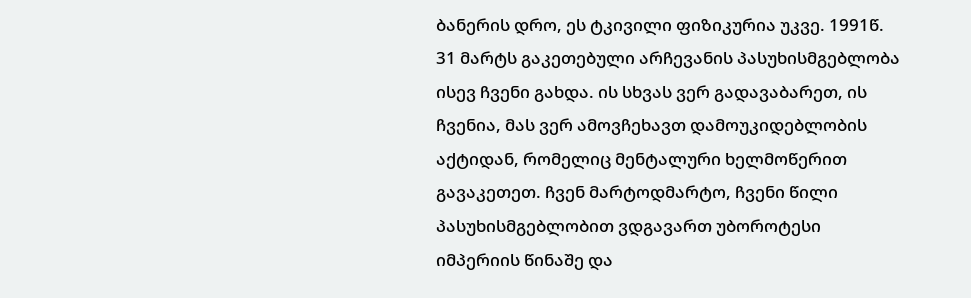ბანერის დრო, ეს ტკივილი ფიზიკურია უკვე. 1991წ. 31 მარტს გაკეთებული არჩევანის პასუხისმგებლობა ისევ ჩვენი გახდა. ის სხვას ვერ გადავაბარეთ, ის ჩვენია, მას ვერ ამოვჩეხავთ დამოუკიდებლობის აქტიდან, რომელიც მენტალური ხელმოწერით გავაკეთეთ. ჩვენ მარტოდმარტო, ჩვენი წილი პასუხისმგებლობით ვდგავართ უბოროტესი იმპერიის წინაშე და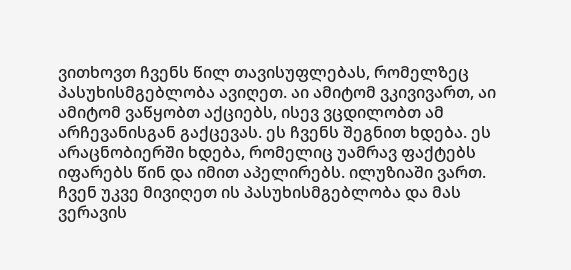ვითხოვთ ჩვენს წილ თავისუფლებას, რომელზეც პასუხისმგებლობა ავიღეთ. აი ამიტომ ვკივივართ, აი ამიტომ ვაწყობთ აქციებს, ისევ ვცდილობთ ამ არჩევანისგან გაქცევას. ეს ჩვენს შეგნით ხდება. ეს არაცნობიერში ხდება, რომელიც უამრავ ფაქტებს იფარებს წინ და იმით აპელირებს. ილუზიაში ვართ. ჩვენ უკვე მივიღეთ ის პასუხისმგებლობა და მას ვერავის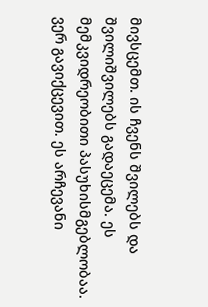მივსცემთ. ის ჩვენს შვილებს და შვილიშვილებს გადაეცემა. ეს მემკვიდრეობითი პასუხისმგებლობაა. ვერ გავიქცევით. ეს არჩევანი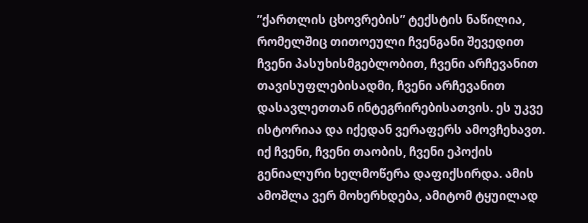”ქართლის ცხოვრების” ტექსტის ნაწილია, რომელშიც თითოეული ჩვენგანი შევედით ჩვენი პასუხისმგებლობით, ჩვენი არჩევანით თავისუფლებისადმი, ჩვენი არჩევანით დასავლეთთან ინტეგრირებისათვის. ეს უკვე ისტორიაა და იქედან ვერაფერს ამოვჩეხავთ. იქ ჩვენი, ჩვენი თაობის, ჩვენი ეპოქის გენიალური ხელმოწერა დაფიქსირდა. ამის ამოშლა ვერ მოხერხდება, ამიტომ ტყუილად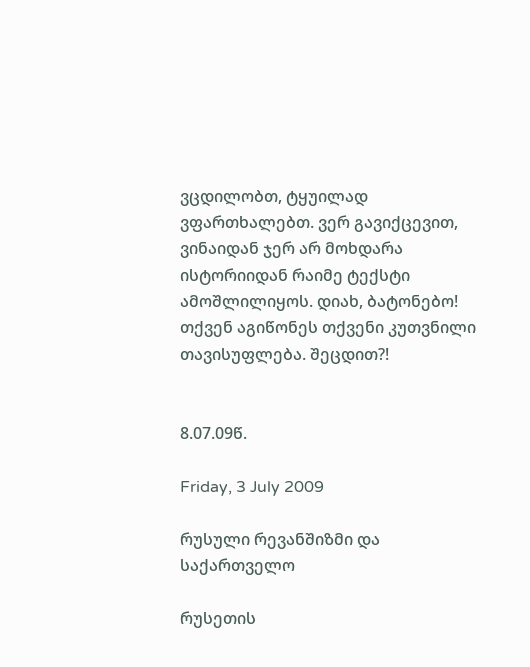ვცდილობთ, ტყუილად ვფართხალებთ. ვერ გავიქცევით, ვინაიდან ჯერ არ მოხდარა ისტორიიდან რაიმე ტექსტი ამოშლილიყოს. დიახ, ბატონებო! თქვენ აგიწონეს თქვენი კუთვნილი თავისუფლება. შეცდით?!


8.07.09წ.

Friday, 3 July 2009

რუსული რევანშიზმი და საქართველო

რუსეთის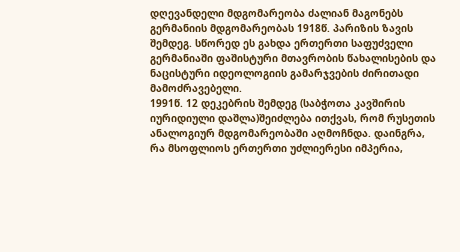დღევანდელი მდგომარეობა ძალიან მაგონებს გერმანიის მდგომარეობას 1918წ. პარიზის ზავის შემდეგ. სწორედ ეს გახდა ერთერთი საფუძველი გერმანიაში ფაშისტური მთავრობის წახალისების და ნაცისტური იდეოლოგიის გამარჯვების ძირითადი მამოძრავებელი.
1991წ. 12 დეკებრის შემდეგ (საბჭოთა კავშირის იურიდიული დაშლა)შეიძლება ითქვას, რომ რუსეთის ანალოგიურ მდგომარეობაში აღმოჩნდა. დაინგრა, რა მსოფლიოს ერთერთი უძლიერესი იმპერია,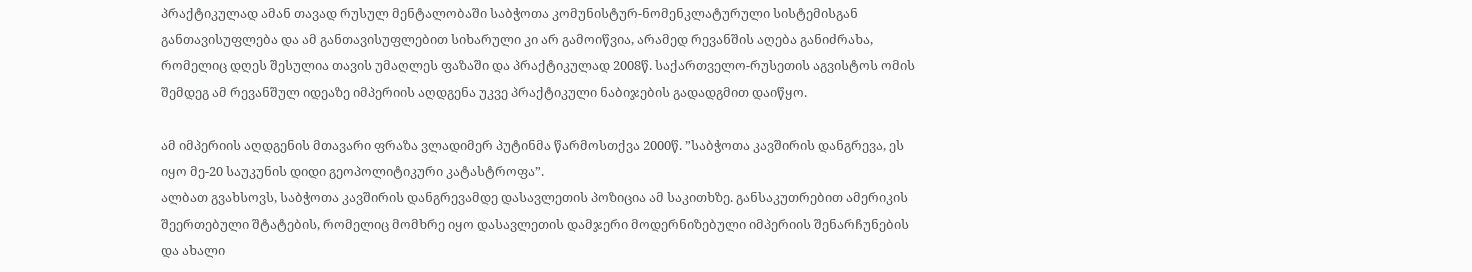პრაქტიკულად ამან თავად რუსულ მენტალობაში საბჭოთა კომუნისტურ-ნომენკლატურული სისტემისგან განთავისუფლება და ამ განთავისუფლებით სიხარული კი არ გამოიწვია, არამედ რევანშის აღება განიძრახა, რომელიც დღეს შესულია თავის უმაღლეს ფაზაში და პრაქტიკულად 2008წ. საქართველო-რუსეთის აგვისტოს ომის შემდეგ ამ რევანშულ იდეაზე იმპერიის აღდგენა უკვე პრაქტიკული ნაბიჯების გადადგმით დაიწყო.

ამ იმპერიის აღდგენის მთავარი ფრაზა ვლადიმერ პუტინმა წარმოსთქვა 2000წ. ”საბჭოთა კავშირის დანგრევა, ეს იყო მე-20 საუკუნის დიდი გეოპოლიტიკური კატასტროფა”.
ალბათ გვახსოვს, საბჭოთა კავშირის დანგრევამდე დასავლეთის პოზიცია ამ საკითხზე. განსაკუთრებით ამერიკის შეერთებული შტატების, რომელიც მომხრე იყო დასავლეთის დამჯერი მოდერნიზებული იმპერიის შენარჩუნების და ახალი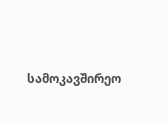სამოკავშირეო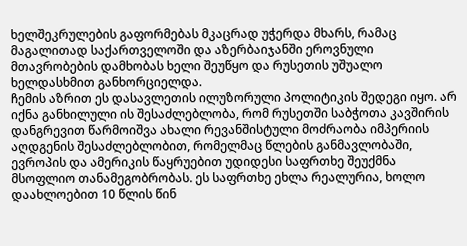ხელშეკრულების გაფორმებას მკაცრად უჭერდა მხარს, რამაც მაგალითად საქართველოში და აზერბაიჯანში ეროვნული მთავრობების დამხობას ხელი შეუწყო და რუსეთის უშუალო ხელდასხმით განხორციელდა.
ჩემის აზრით ეს დასავლეთის ილუზორული პოლიტიკის შედეგი იყო. არ იქნა განხილული ის შესაძლებლობა, რომ რუსეთში საბჭოთა კავშირის დანგრევით წარმოიშვა ახალი რევანშისტული მოძრაობა იმპერიის აღდგენის შესაძლებლობით, რომელმაც წლების განმავლობაში, ევროპის და ამერიკის წაყრუებით უდიდესი საფრთხე შეუქმნა მსოფლიო თანამეგობრობას. ეს საფრთხე ეხლა რეალურია, ხოლო დაახლოებით 10 წლის წინ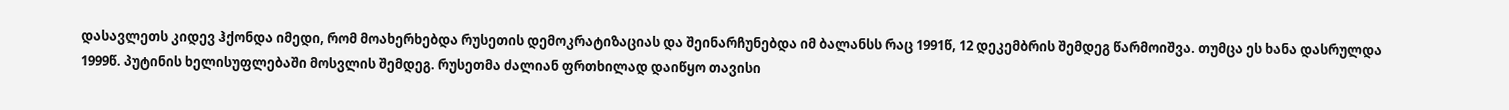დასავლეთს კიდევ ჰქონდა იმედი, რომ მოახერხებდა რუსეთის დემოკრატიზაციას და შეინარჩუნებდა იმ ბალანსს რაც 1991წ, 12 დეკემბრის შემდეგ წარმოიშვა. თუმცა ეს ხანა დასრულდა 1999წ. პუტინის ხელისუფლებაში მოსვლის შემდეგ. რუსეთმა ძალიან ფრთხილად დაიწყო თავისი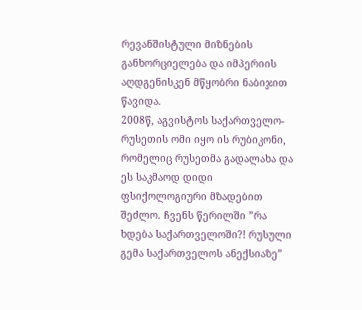რევანშისტული მიზნების განხორციელება და იმპერიის აღდგენისკენ მწყობრი ნაბიჯით წავიდა.
2008წ, აგვისტოს საქართველო-რუსეთის ომი იყო ის რუბიკონი, რომელიც რუსეთმა გადალახა და ეს საკმაოდ დიდი ფსიქოლოგიური მზადებით შეძლო. ჩვენს წერილში ”რა ხდება საქართველოში?! რუსული გემა საქართველოს ანექსიაზე”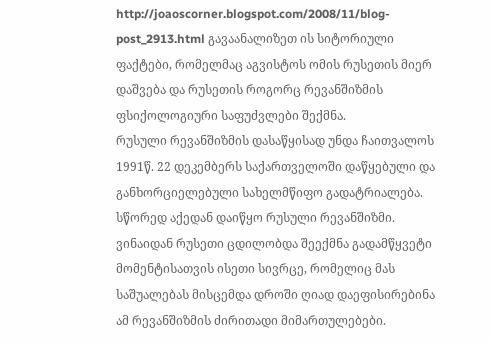http://joaoscorner.blogspot.com/2008/11/blog-post_2913.html გავაანალიზეთ ის სიტორიული ფაქტები, რომელმაც აგვისტოს ომის რუსეთის მიერ დაშვება და რუსეთის როგორც რევანშიზმის ფსიქოლოგიური საფუძვლები შექმნა.
რუსული რევანშიზმის დასაწყისად უნდა ჩაითვალოს 1991წ. 22 დეკემბერს საქართველოში დაწყებული და განხორციელებული სახელმწიფო გადატრიალება. სწორედ აქედან დაიწყო რუსული რევანშიზმი. ვინაიდან რუსეთი ცდილობდა შეექმნა გადამწყვეტი მომენტისათვის ისეთი სივრცე, რომელიც მას საშუალებას მისცემდა დროში ღიად დაეფისირებინა ამ რევანშიზმის ძირითადი მიმართულებები.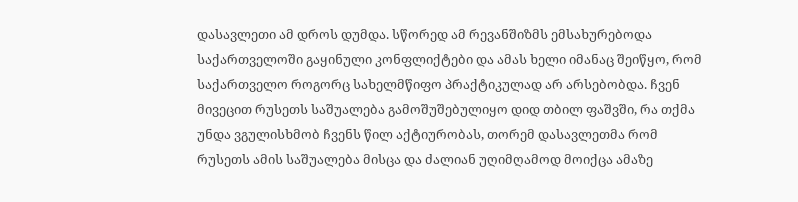დასავლეთი ამ დროს დუმდა. სწორედ ამ რევანშიზმს ემსახურებოდა საქართველოში გაყინული კონფლიქტები და ამას ხელი იმანაც შეიწყო, რომ საქართველო როგორც სახელმწიფო პრაქტიკულად არ არსებობდა. ჩვენ მივეცით რუსეთს საშუალება გამოშუშებულიყო დიდ თბილ ფაშვში, რა თქმა უნდა ვგულისხმობ ჩვენს წილ აქტიურობას, თორემ დასავლეთმა რომ რუსეთს ამის საშუალება მისცა და ძალიან უღიმღამოდ მოიქცა ამაზე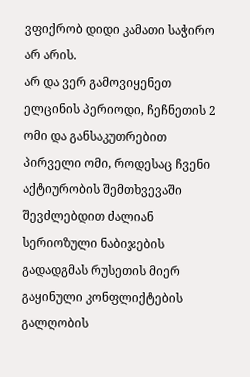ვფიქრობ დიდი კამათი საჭირო არ არის.
არ და ვერ გამოვიყენეთ ელცინის პერიოდი, ჩეჩნეთის 2 ომი და განსაკუთრებით პირველი ომი, როდესაც ჩვენი აქტიურობის შემთხვევაში შევძლებდით ძალიან სერიოზული ნაბიჯების გადადგმას რუსეთის მიერ გაყინული კონფლიქტების გალღობის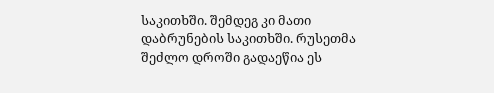საკითხში. შემდეგ კი მათი დაბრუნების საკითხში. რუსეთმა შეძლო დროში გადაეწია ეს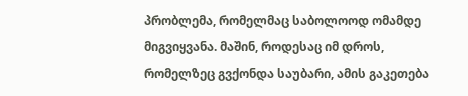პრობლემა, რომელმაც საბოლოოდ ომამდე მიგვიყვანა. მაშინ, როდესაც იმ დროს, რომელზეც გვქონდა საუბარი, ამის გაკეთება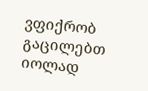ვფიქრობ გაცილებთ იოლად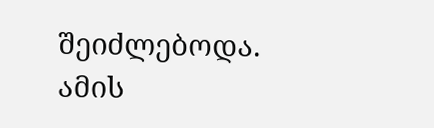შეიძლებოდა. ამის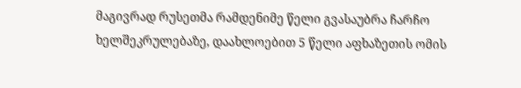მაგივრად რუსეთმა რამდენიმე წელი გვასაუბრა ჩარჩო ხელშეკრულებაზე, დაახლოებით 5 წელი აფხაზეთის ომის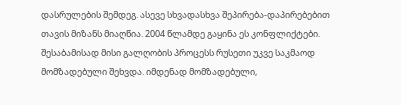დასრულების შემდეგ. ასევე სხვადასხვა შეპირება-დაპირებებით თავის მიზანს მიაღწია. 2004 წლამდე გაყინა ეს კონფლიქტები. შესაბამისად მისი გალღობის პროცესს რუსეთი უკვე საკმაოდ მომზადებული შეხვდა. იმდენად მომზადებული,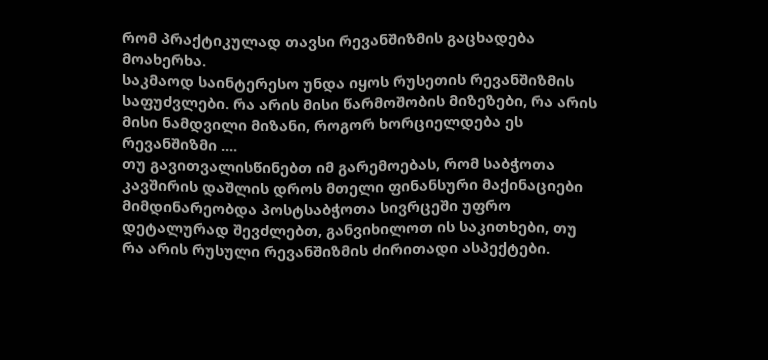რომ პრაქტიკულად თავსი რევანშიზმის გაცხადება მოახერხა.
საკმაოდ საინტერესო უნდა იყოს რუსეთის რევანშიზმის საფუძვლები. რა არის მისი წარმოშობის მიზეზები, რა არის მისი ნამდვილი მიზანი, როგორ ხორციელდება ეს რევანშიზმი ....
თუ გავითვალისწინებთ იმ გარემოებას, რომ საბჭოთა კავშირის დაშლის დროს მთელი ფინანსური მაქინაციები მიმდინარეობდა პოსტსაბჭოთა სივრცეში უფრო დეტალურად შევძლებთ, განვიხილოთ ის საკითხები, თუ რა არის რუსული რევანშიზმის ძირითადი ასპექტები.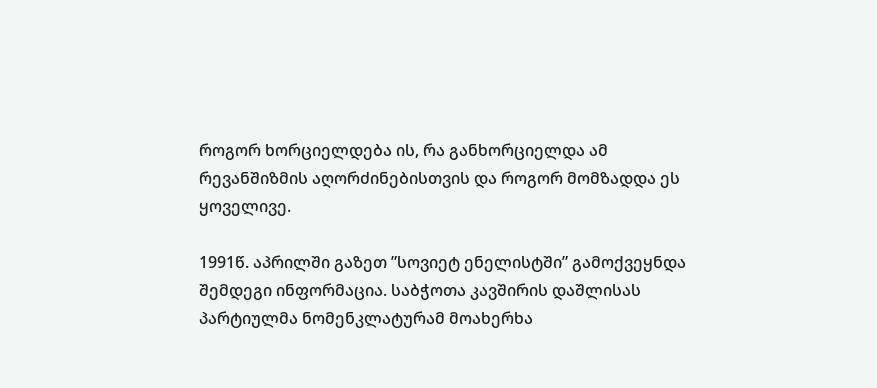როგორ ხორციელდება ის, რა განხორციელდა ამ რევანშიზმის აღორძინებისთვის და როგორ მომზადდა ეს ყოველივე.

1991წ. აპრილში გაზეთ ”სოვიეტ ენელისტში” გამოქვეყნდა შემდეგი ინფორმაცია. საბჭოთა კავშირის დაშლისას პარტიულმა ნომენკლატურამ მოახერხა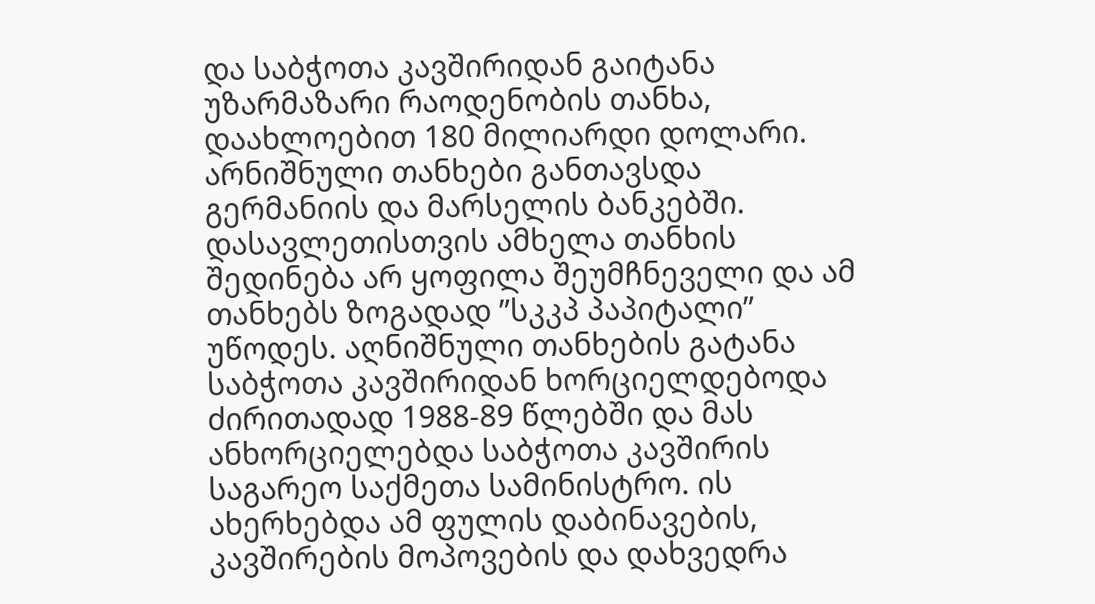და საბჭოთა კავშირიდან გაიტანა უზარმაზარი რაოდენობის თანხა, დაახლოებით 180 მილიარდი დოლარი. არნიშნული თანხები განთავსდა გერმანიის და მარსელის ბანკებში. დასავლეთისთვის ამხელა თანხის შედინება არ ყოფილა შეუმჩნეველი და ამ თანხებს ზოგადად ”სკკპ პაპიტალი” უწოდეს. აღნიშნული თანხების გატანა საბჭოთა კავშირიდან ხორციელდებოდა ძირითადად 1988-89 წლებში და მას ანხორციელებდა საბჭოთა კავშირის საგარეო საქმეთა სამინისტრო. ის ახერხებდა ამ ფულის დაბინავების, კავშირების მოპოვების და დახვედრა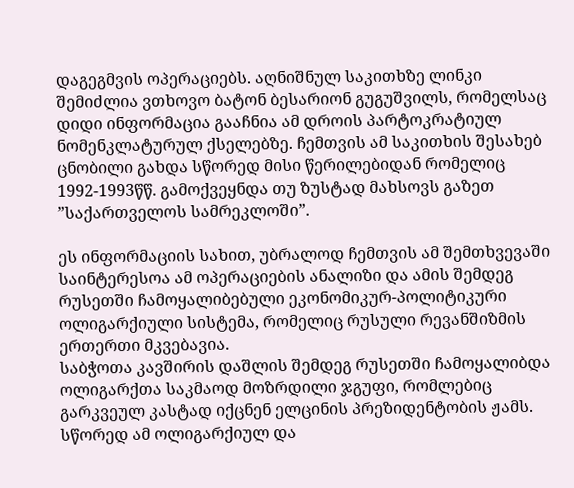დაგეგმვის ოპერაციებს. აღნიშნულ საკითხზე ლინკი შემიძლია ვთხოვო ბატონ ბესარიონ გუგუშვილს, რომელსაც დიდი ინფორმაცია გააჩნია ამ დროის პარტოკრატიულ ნომენკლატურულ ქსელებზე. ჩემთვის ამ საკითხის შესახებ ცნობილი გახდა სწორედ მისი წერილებიდან რომელიც 1992-1993წწ. გამოქვეყნდა თუ ზუსტად მახსოვს გაზეთ ”საქართველოს სამრეკლოში”.

ეს ინფორმაციის სახით, უბრალოდ ჩემთვის ამ შემთხვევაში საინტერესოა ამ ოპერაციების ანალიზი და ამის შემდეგ რუსეთში ჩამოყალიბებული ეკონომიკურ-პოლიტიკური ოლიგარქიული სისტემა, რომელიც რუსული რევანშიზმის ერთერთი მკვებავია.
საბჭოთა კავშირის დაშლის შემდეგ რუსეთში ჩამოყალიბდა ოლიგარქთა საკმაოდ მოზრდილი ჯგუფი, რომლებიც გარკვეულ კასტად იქცნენ ელცინის პრეზიდენტობის ჟამს. სწორედ ამ ოლიგარქიულ და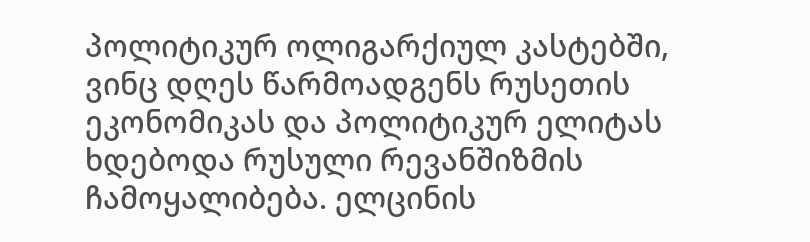პოლიტიკურ ოლიგარქიულ კასტებში, ვინც დღეს წარმოადგენს რუსეთის ეკონომიკას და პოლიტიკურ ელიტას ხდებოდა რუსული რევანშიზმის ჩამოყალიბება. ელცინის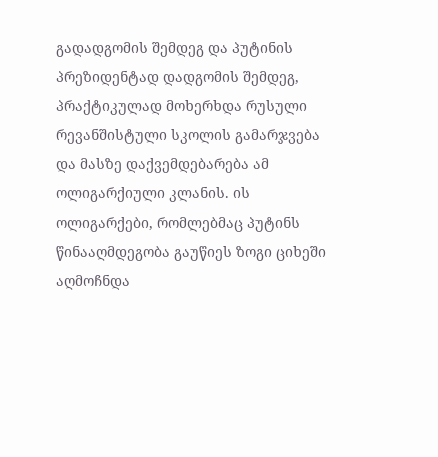გადადგომის შემდეგ და პუტინის პრეზიდენტად დადგომის შემდეგ, პრაქტიკულად მოხერხდა რუსული რევანშისტული სკოლის გამარჯვება და მასზე დაქვემდებარება ამ ოლიგარქიული კლანის. ის ოლიგარქები, რომლებმაც პუტინს წინააღმდეგობა გაუწიეს ზოგი ციხეში აღმოჩნდა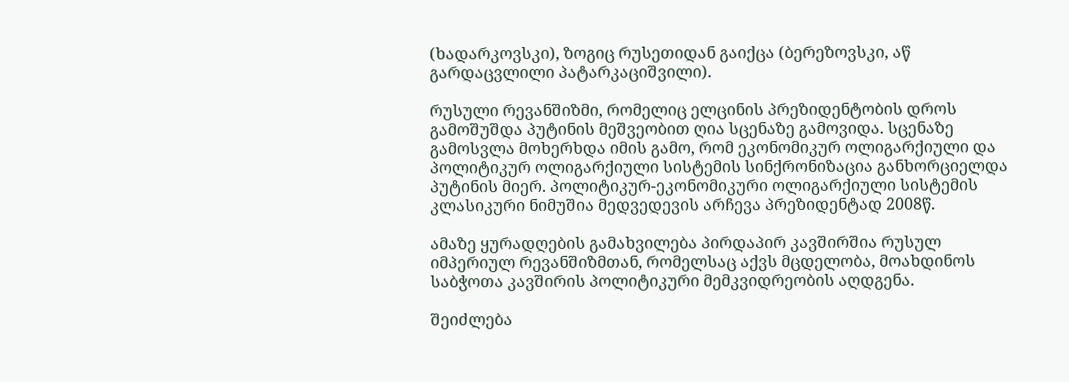(ხადარკოვსკი), ზოგიც რუსეთიდან გაიქცა (ბერეზოვსკი, აწ გარდაცვლილი პატარკაციშვილი).

რუსული რევანშიზმი, რომელიც ელცინის პრეზიდენტობის დროს გამოშუშდა პუტინის მეშვეობით ღია სცენაზე გამოვიდა. სცენაზე გამოსვლა მოხერხდა იმის გამო, რომ ეკონომიკურ ოლიგარქიული და პოლიტიკურ ოლიგარქიული სისტემის სინქრონიზაცია განხორციელდა პუტინის მიერ. პოლიტიკურ-ეკონომიკური ოლიგარქიული სისტემის კლასიკური ნიმუშია მედვედევის არჩევა პრეზიდენტად 2008წ.

ამაზე ყურადღების გამახვილება პირდაპირ კავშირშია რუსულ იმპერიულ რევანშიზმთან, რომელსაც აქვს მცდელობა, მოახდინოს საბჭოთა კავშირის პოლიტიკური მემკვიდრეობის აღდგენა.

შეიძლება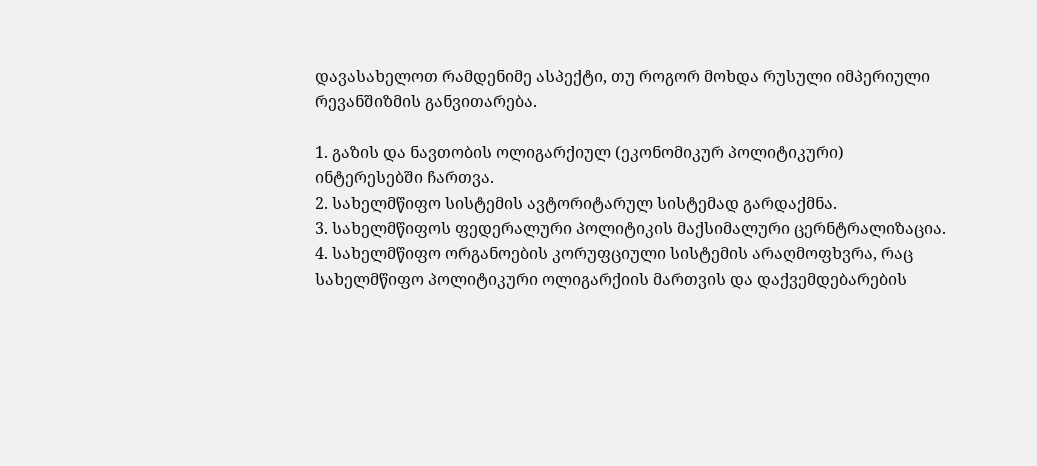დავასახელოთ რამდენიმე ასპექტი, თუ როგორ მოხდა რუსული იმპერიული რევანშიზმის განვითარება.

1. გაზის და ნავთობის ოლიგარქიულ (ეკონომიკურ პოლიტიკური) ინტერესებში ჩართვა.
2. სახელმწიფო სისტემის ავტორიტარულ სისტემად გარდაქმნა.
3. სახელმწიფოს ფედერალური პოლიტიკის მაქსიმალური ცერნტრალიზაცია.
4. სახელმწიფო ორგანოების კორუფციული სისტემის არაღმოფხვრა, რაც სახელმწიფო პოლიტიკური ოლიგარქიის მართვის და დაქვემდებარების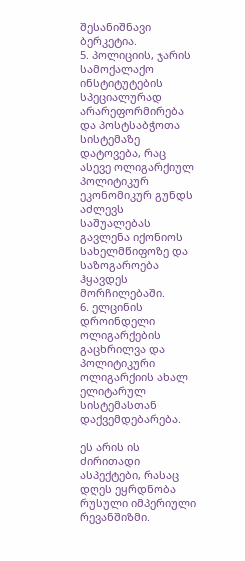შესანიშნავი ბერკეტია.
5. პოლიციის, ჯარის სამოქალაქო ინსტიტუტების სპეციალურად არარეფორმირება და პოსტსაბჭოთა სისტემაზე დატოვება, რაც ასევე ოლიგარქიულ პოლიტიკურ ეკონომიკურ გუნდს აძლევს საშუალებას გავლენა იქონიოს სახელმწიფოზე და საზოგაროება ჰყავდეს მორჩილებაში.
6. ელცინის დროინდელი ოლიგარქების გაცხრილვა და პოლიტიკური ოლიგარქიის ახალ ელიტარულ სისტემასთან დაქვემდებარება.

ეს არის ის ძირითადი ასპექტები, რასაც დღეს ეყრდნობა რუსული იმპერიული რევანშიზმი.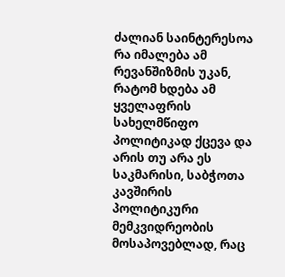ძალიან საინტერესოა რა იმალება ამ რევანშიზმის უკან, რატომ ხდება ამ ყველაფრის სახელმწიფო პოლიტიკად ქცევა და არის თუ არა ეს საკმარისი, საბჭოთა კავშირის პოლიტიკური მემკვიდრეობის მოსაპოვებლად, რაც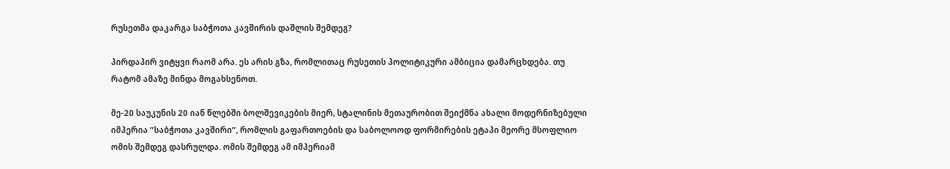რუსეთმა დაკარგა საბჭოთა კავშირის დაშლის შემდეგ?

პირდაპირ ვიტყვი რაომ არა. ეს არის გზა, რომლითაც რუსეთის პოლიტიკური ამბიცია დამარცხდება. თუ რატომ ამაზე მინდა მოგახსენოთ.

მე-20 საუკუნის 20 იან წლებში ბოლშევიკების მიერ, სტალინის მეთაურობით შეიქმნა ახალი მოდერნიზებული იმპერია ”საბჭოთა კავშირი”, რომლის გაფართოების და საბოლოოდ ფორმირების ეტაპი მეორე მსოფლიო ომის შემდეგ დასრულდა. ომის შემდეგ ამ იმპერიამ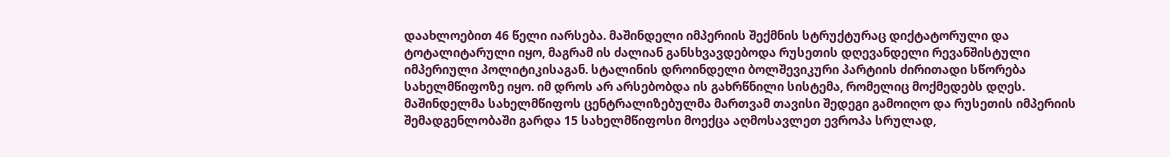დაახლოებით 46 წელი იარსება. მაშინდელი იმპერიის შექმნის სტრუქტურაც დიქტატორული და ტოტალიტარული იყო, მაგრამ ის ძალიან განსხვავდებოდა რუსეთის დღევანდელი რევანშისტული იმპერიული პოლიტიკისაგან. სტალინის დროინდელი ბოლშევიკური პარტიის ძირითადი სწორება სახელმწიფოზე იყო. იმ დროს არ არსებობდა ის გახრწნილი სისტემა, რომელიც მოქმედებს დღეს. მაშინდელმა სახელმწიფოს ცენტრალიზებულმა მართვამ თავისი შედეგი გამოიღო და რუსეთის იმპერიის შემადგენლობაში გარდა 15 სახელმწიფოსი მოექცა აღმოსავლეთ ევროპა სრულად,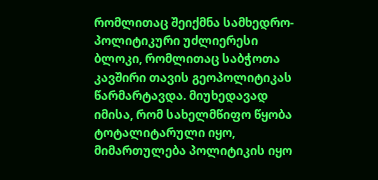რომლითაც შეიქმნა სამხედრო-პოლიტიკური უძლიერესი ბლოკი, რომლითაც საბჭოთა კავშირი თავის გეოპოლიტიკას წარმარტავდა. მიუხედავად იმისა, რომ სახელმწიფო წყობა ტოტალიტარული იყო, მიმართულება პოლიტიკის იყო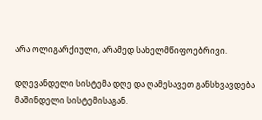არა ოლიგარქიული, არამედ სახელმწიფოებრივი.

დღევანდელი სისტემა დღე და ღამესავეთ განსხვავდება მაშინდელი სისტემისაგან.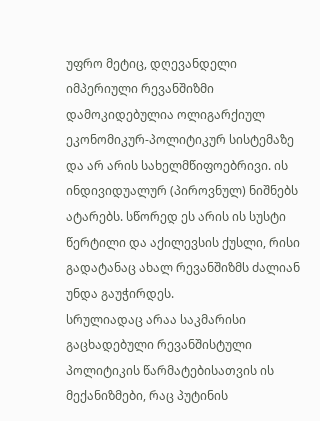უფრო მეტიც, დღევანდელი იმპერიული რევანშიზმი დამოკიდებულია ოლიგარქიულ ეკონომიკურ-პოლიტიკურ სისტემაზე და არ არის სახელმწიფოებრივი. ის ინდივიდუალურ (პიროვნულ) ნიშნებს ატარებს. სწორედ ეს არის ის სუსტი წერტილი და აქილევსის ქუსლი, რისი გადატანაც ახალ რევანშიზმს ძალიან უნდა გაუჭირდეს.
სრულიადაც არაა საკმარისი გაცხადებული რევანშისტული პოლიტიკის წარმატებისათვის ის მექანიზმები, რაც პუტინის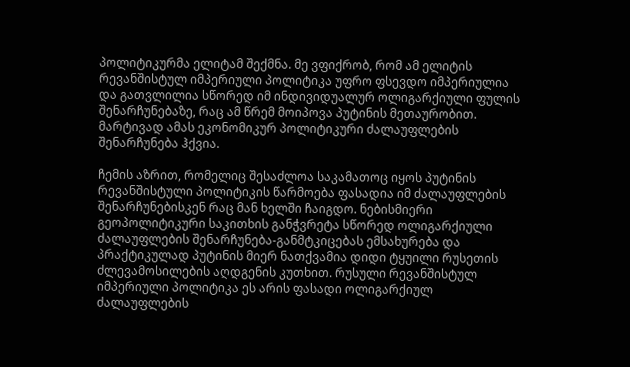პოლიტიკურმა ელიტამ შექმნა. მე ვფიქრობ, რომ ამ ელიტის რევანშისტულ იმპერიული პოლიტიკა უფრო ფსევდო იმპერიულია და გათვლილია სწორედ იმ ინდივიდუალურ ოლიგარქიული ფულის შენარჩუნებაზე, რაც ამ წრემ მოიპოვა პუტინის მეთაურობით. მარტივად ამას ეკონომიკურ პოლიტიკური ძალაუფლების შენარჩუნება ჰქვია.

ჩემის აზრით, რომელიც შესაძლოა საკამათოც იყოს პუტინის რევანშისტული პოლიტიკის წარმოება ფასადია იმ ძალაუფლების შენარჩუნებისკენ რაც მან ხელში ჩაიგდო. ნებისმიერი გეოპოლიტიკური საკითხის განჭვრეტა სწორედ ოლიგარქიული ძალაუფლების შენარჩუნება-განმტკიცებას ემსახურება და პრაქტიკულად პუტინის მიერ ნათქვამია დიდი ტყუილი რუსეთის ძლევამოსილების აღდგენის კუთხით. რუსული რევანშისტულ იმპერიული პოლიტიკა ეს არის ფასადი ოლიგარქიულ ძალაუფლების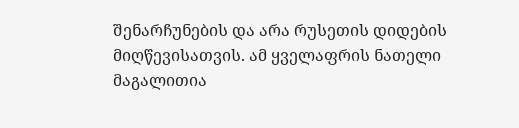შენარჩუნების და არა რუსეთის დიდების მიღწევისათვის. ამ ყველაფრის ნათელი მაგალითია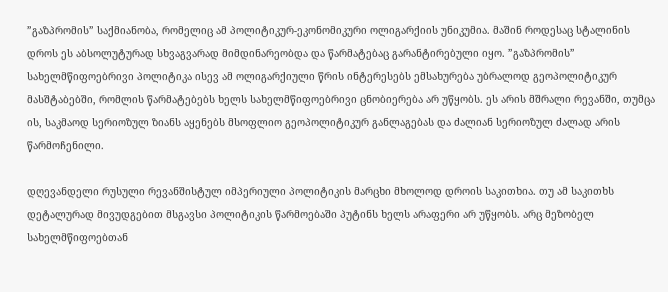”გაზპრომის” საქმიანობა, რომელიც ამ პოლიტიკურ-ეკონომიკური ოლიგარქიის უნიკუმია. მაშინ როდესაც სტალინის დროს ეს აბსოლუტურად სხვაგვარად მიმდინარეობდა და წარმატებაც გარანტირებული იყო. ”გაზპრომის” სახელმწიფოებრივი პოლიტიკა ისევ ამ ოლიგარქიული წრის ინტერესებს ემსახურება უბრალოდ გეოპოლიტიკურ მასშტაბებში, რომლის წარმატებებს ხელს სახელმწიფოებრივი ცნობიერება არ უწყობს. ეს არის მშრალი რევანში, თუმცა ის, საკმაოდ სერიოზულ ზიანს აყენებს მსოფლიო გეოპოლიტიკურ განლაგებას და ძალიან სერიოზულ ძალად არის წარმოჩენილი.

დღევანდელი რუსული რევანშისტულ იმპერიული პოლიტიკის მარცხი მხოლოდ დროის საკითხია. თუ ამ საკითხს დეტალურად მივუდგებით მსგავსი პოლიტიკის წარმოებაში პუტინს ხელს არაფერი არ უწყობს. არც მეზობელ სახელმწიფოებთან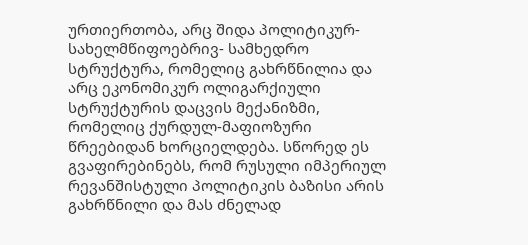ურთიერთობა, არც შიდა პოლიტიკურ- სახელმწიფოებრივ- სამხედრო სტრუქტურა, რომელიც გახრწნილია და არც ეკონომიკურ ოლიგარქიული სტრუქტურის დაცვის მექანიზმი, რომელიც ქურდულ-მაფიოზური წრეებიდან ხორციელდება. სწორედ ეს გვაფირებინებს, რომ რუსული იმპერიულ რევანშისტული პოლიტიკის ბაზისი არის გახრწნილი და მას ძნელად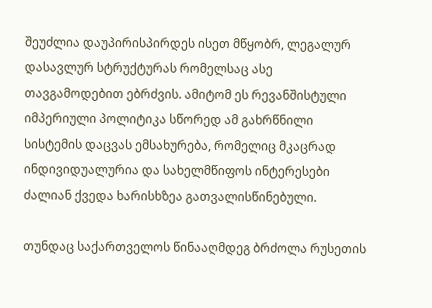შეუძლია დაუპირისპირდეს ისეთ მწყობრ, ლეგალურ დასავლურ სტრუქტურას რომელსაც ასე თავგამოდებით ებრძვის. ამიტომ ეს რევანშისტული იმპერიული პოლიტიკა სწორედ ამ გახრწნილი სისტემის დაცვას ემსახურება, რომელიც მკაცრად ინდივიდუალურია და სახელმწიფოს ინტერესები ძალიან ქვედა ხარისხზეა გათვალისწინებული.

თუნდაც საქართველოს წინააღმდეგ ბრძოლა რუსეთის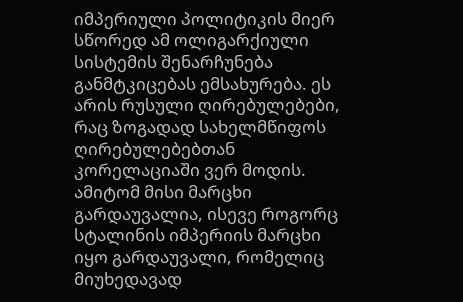იმპერიული პოლიტიკის მიერ სწორედ ამ ოლიგარქიული სისტემის შენარჩუნება განმტკიცებას ემსახურება. ეს არის რუსული ღირებულებები, რაც ზოგადად სახელმწიფოს ღირებულებებთან კორელაციაში ვერ მოდის. ამიტომ მისი მარცხი გარდაუვალია, ისევე როგორც სტალინის იმპერიის მარცხი იყო გარდაუვალი, რომელიც მიუხედავად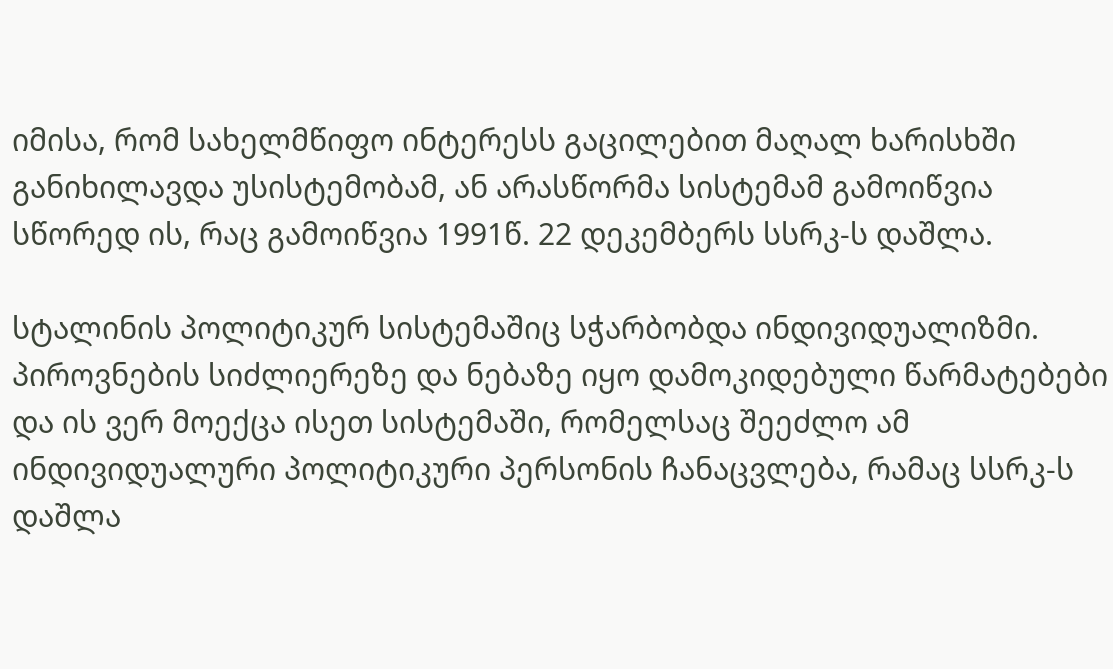იმისა, რომ სახელმწიფო ინტერესს გაცილებით მაღალ ხარისხში განიხილავდა უსისტემობამ, ან არასწორმა სისტემამ გამოიწვია სწორედ ის, რაც გამოიწვია 1991წ. 22 დეკემბერს სსრკ-ს დაშლა.

სტალინის პოლიტიკურ სისტემაშიც სჭარბობდა ინდივიდუალიზმი. პიროვნების სიძლიერეზე და ნებაზე იყო დამოკიდებული წარმატებები და ის ვერ მოექცა ისეთ სისტემაში, რომელსაც შეეძლო ამ ინდივიდუალური პოლიტიკური პერსონის ჩანაცვლება, რამაც სსრკ-ს დაშლა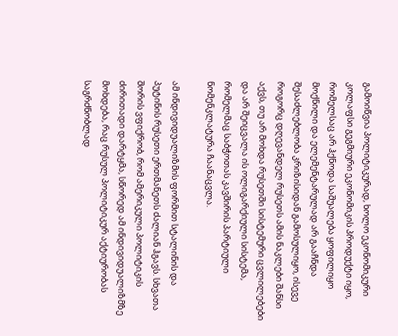გამოიწვია პოლიტიკურად, ხოლო ეკონომიკური კოლაფსი გეგმიური ეკონომიკის პროდუქტი იყო, რომელსაც არ ჰქნოდა საშუალება ყოფილიყო მოქნილი და ელემენტარულად არ გააჩნდა შესაძლებლობა კრიზისიდან გამოსულიყო, ისევე როგორც დღევანდელ რუსეთს ამის ნაკლები შანსი აქვს, თუ არ მოხდა რუსეთში სისტემური ცვლილებები და არ შეიცვალა ის ოლიგარქიული სისტემა, რომელმაც საბჭოთას კავშირის პარტიული ნომენკლატურა ჩაანაცვლა.

ამ ინდივიდუალიზმის ფორმით სტალინის და პუტინის რუსეთი ერთმანეთს ძალიან ჰგავს. სხვათა შორის ვფიქრობ, რომ ამერიკული პოლიტიკის ძირითადი დარტყმა, სწორედ ამ ინდივიდუალიზმზე მოხდება, რაც რუსულ პოლიტიკურ აქტიურობას საგრძნობლად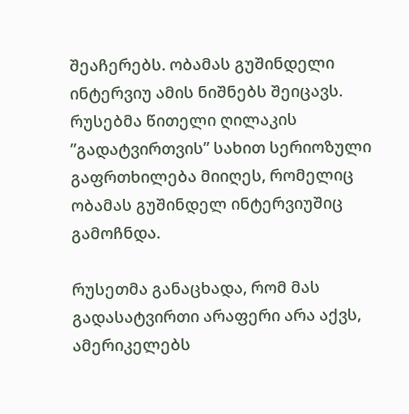შეაჩერებს. ობამას გუშინდელი ინტერვიუ ამის ნიშნებს შეიცავს. რუსებმა წითელი ღილაკის ”გადატვირთვის” სახით სერიოზული გაფრთხილება მიიღეს, რომელიც ობამას გუშინდელ ინტერვიუშიც გამოჩნდა.

რუსეთმა განაცხადა, რომ მას გადასატვირთი არაფერი არა აქვს, ამერიკელებს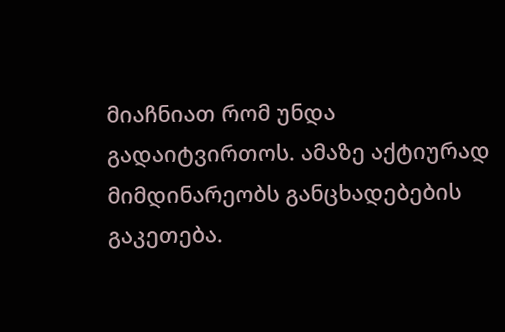მიაჩნიათ რომ უნდა გადაიტვირთოს. ამაზე აქტიურად მიმდინარეობს განცხადებების გაკეთება.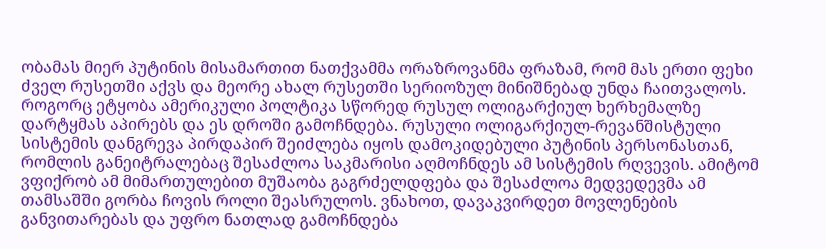ობამას მიერ პუტინის მისამართით ნათქვამმა ორაზროვანმა ფრაზამ, რომ მას ერთი ფეხი ძველ რუსეთში აქვს და მეორე ახალ რუსეთში სერიოზულ მინიშნებად უნდა ჩაითვალოს. როგორც ეტყობა ამერიკული პოლტიკა სწორედ რუსულ ოლიგარქიულ ხერხემალზე დარტყმას აპირებს და ეს დროში გამოჩნდება. რუსული ოლიგარქიულ-რევანშისტული სისტემის დანგრევა პირდაპირ შეიძლება იყოს დამოკიდებული პუტინის პერსონასთან, რომლის განეიტრალებაც შესაძლოა საკმარისი აღმოჩნდეს ამ სისტემის რღვევის. ამიტომ ვფიქრობ ამ მიმართულებით მუშაობა გაგრძელდფება და შესაძლოა მედვედევმა ამ თამსაშში გორბა ჩოვის როლი შეასრულოს. ვნახოთ, დავაკვირდეთ მოვლენების განვითარებას და უფრო ნათლად გამოჩნდება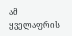ამ ყველაფრის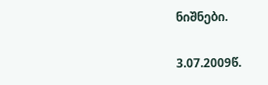ნიშნები.

3.07.2009წ.